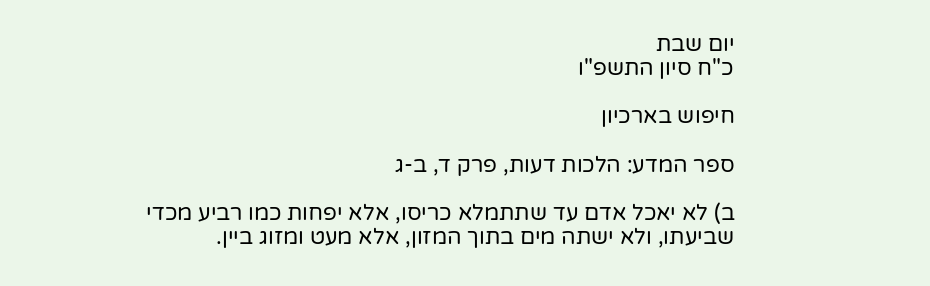יום שבת
כ"ח סיון התשפ"ו

חיפוש בארכיון

ספר המדע: הלכות דעות, פרק ד, ב-ג

ב) לא יאכל אדם עד שתתמלא כריסו, אלא יפחות כמו רביע מכדי שביעתו, ולא ישתה מים בתוך המזון, אלא מעט ומזוג ביין.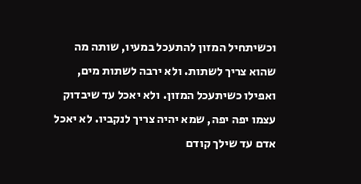וכשיתחיל המזון להתעכל במעיו, שותה מה שהוא צריך לשתות. ולא ירבה לשתות מים, ואפילו כשיתעכל המזון. ולא יאכל עד שיבדוק עצמו יפה יפה, שמא יהיה צריך לנקביו. לא יאכל אדם עד שילך קודם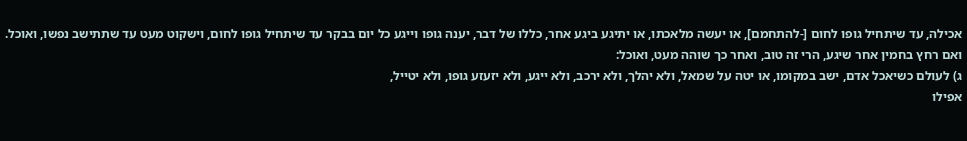אכילה, עד שיתחיל גופו לחום [-להתחמם], או יעשה מלאכתו, או יתיגע ביגע אחר, כללו של דבר, יענה גופו וייגע כל יום בבקר עד שיתחיל גופו לחום, וישקוט מעט עד שתתישב נפשו, ואוכל. ואם רחץ בחמין אחר שיגע, הרי זה טוב, ואחר כך שוהה מעט, ואוכל:
ג) לעולם כשיאכל אדם, ישב במקומו, או יטה על שמאל, ולא יהלך, ולא ירכב, ולא ייגע, ולא יזעזע גופו, ולא יטייל,
אפילו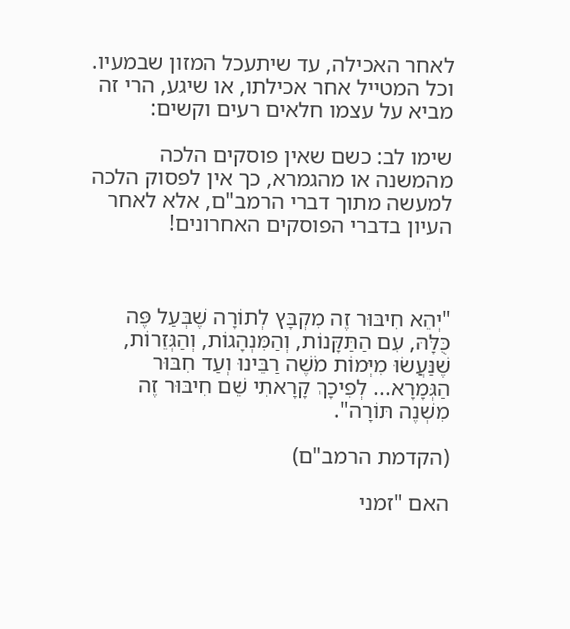לאחר האכילה, עד שיתעכל המזון שבמעיו. וכל המטייל אחר אכילתו, או שיגע, הרי זה מביא על עצמו חלאים רעים וקשים:

שימו לב: כשם שאין פוסקים הלכה מהמשנה או מהגמרא, כך אין לפסוק הלכה למעשה מתוך דברי הרמב"ם, אלא לאחר העיון בדברי הפוסקים האחרונים!



"יְהֵא חִיבּוּר זֶה מִקְבָּץ לְתוֹרָה שֶׁבְּעַל פֶּה כֻּלָּהּ, עִם הַתַּקָּנוֹת, וְהַמִּנְהָגוֹת, וְהַגְּזֵרוֹת,
שֶׁנַּעֲשׂוּ מִיְּמוֹת מֹשֶׁה רַבֵּינוּ וְעַד חִבּוּר הַגְּמָרָא... לְפִיכָךְ קָרָאתִי שֵׁם חִיבּוּר זֶה מִשְׁנֶה תּוֹרָה".

(הקדמת הרמב"ם)

האם "זמני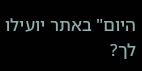היום" באתר יועילו לך?